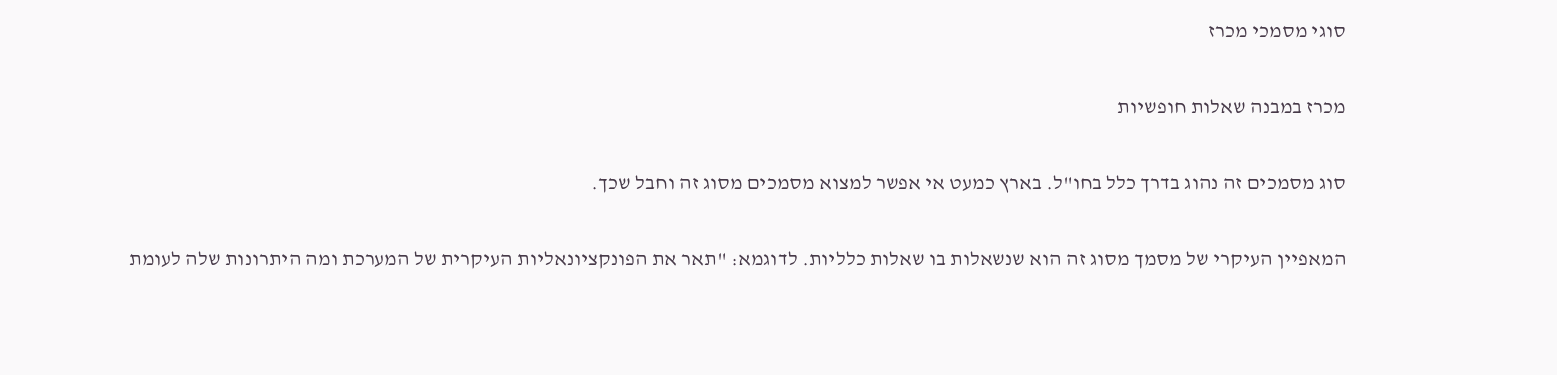סוגי מסמכי מכרז

מכרז במבנה שאלות חופשיות

סוג מסמכים זה נהוג בדרך כלל בחו"ל. בארץ כמעט אי אפשר למצוא מסמכים מסוג זה וחבל שכך.

המאפיין העיקרי של מסמך מסוג זה הוא שנשאלות בו שאלות כלליות. לדוגמא: "תאר את הפונקציונאליות העיקרית של המערכת ומה היתרונות שלה לעומת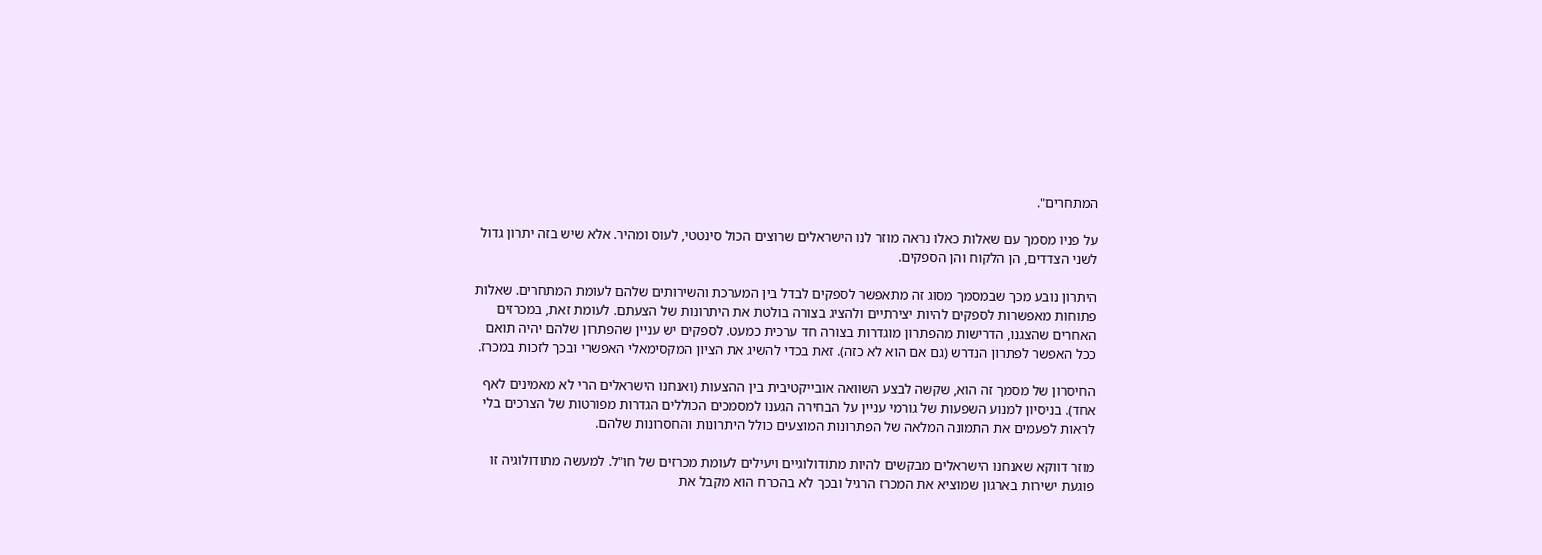המתחרים".

על פניו מסמך עם שאלות כאלו נראה מוזר לנו הישראלים שרוצים הכול סינטטי, לעוס ומהיר. אלא שיש בזה יתרון גדול לשני הצדדים, הן הלקוח והן הספקים.

היתרון נובע מכך שבמסמך מסוג זה מתאפשר לספקים לבדל בין המערכת והשירותים שלהם לעומת המתחרים. שאלות פתוחות מאפשרות לספקים להיות יצירתיים ולהציג בצורה בולטת את היתרונות של הצעתם. לעומת זאת, במכרזים האחרים שהצגנו, הדרישות מהפתרון מוגדרות בצורה חד ערכית כמעט. לספקים יש עניין שהפתרון שלהם יהיה תואם ככל האפשר לפתרון הנדרש (גם אם הוא לא כזה). זאת בכדי להשיג את הציון המקסימאלי האפשרי ובכך לזכות במכרז.

החיסרון של מסמך זה הוא, שקשה לבצע השוואה אובייקטיבית בין ההצעות (ואנחנו הישראלים הרי לא מאמינים לאף אחד). בניסיון למנוע השפעות של גורמי עניין על הבחירה הגענו למסמכים הכוללים הגדרות מפורטות של הצרכים בלי לראות לפעמים את התמונה המלאה של הפתרונות המוצעים כולל היתרונות והחסרונות שלהם.

מוזר דווקא שאנחנו הישראלים מבקשים להיות מתודולוגיים ויעילים לעומת מכרזים של חו"ל. למעשה מתודולוגיה זו פוגעת ישירות בארגון שמוציא את המכרז הרגיל ובכך לא בהכרח הוא מקבל את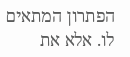הפתרון המתאים לו. אלא את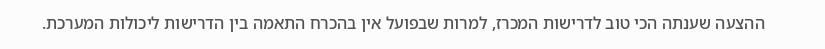ההצעה שענתה הכי טוב לדרישות המכרז, למרות שבפועל אין בהכרח התאמה בין הדרישות ליכולות המערכת.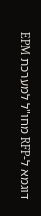דוגמא ל-RFP מחו"ל למערכת EPM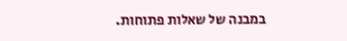במבנה של שאלות פתוחות.